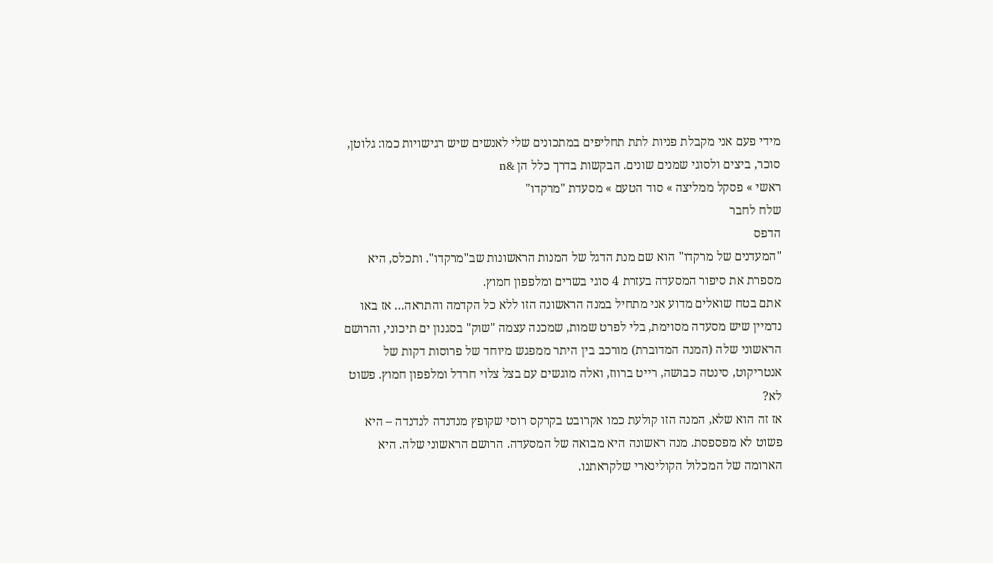מידי פעם אני מקבלת פניות לתת תחליפים במתכונים שלי לאנשים שיש רגישויות כמו: גלוטן, סוכר, ביצים ולסוגי שמנים שונים. הבקשות בדרך כלל הן &n
ראשי » פסקל ממליצה » סוד הטעם » מסעדת "מרקדו"
שלח לחבר
הדפס
"המעדנים של מרקדו" הוא שם מנת הדגל של המנות הראשונות שב"מרקדו". ותכלס, היא מספרת את סיפור המסעדה בעזרת 4 סוגי בשרים ומלפפון חמוץ.
אתם בטח שואלים מדוע אני מתחיל במנה הראשונה הזו ללא כל הקדמה והתראה… אז באו נדמיין שיש מסעדה מסוימת, בלי לפרט שמות, שמכנה עצמה "שוק" בסגנון ים תיכוני, והרושם הראשוני שלה (המנה המדוברת) מורכב בין היתר ממפגש מיוחד של פרוסות דקות של אנטריקוט, סינטה כבושה, רייט ברווז, ואלה מוגשים עם בצל צלוי חרדל ומלפפון חמוץ. פשוט לא?
אז זה הוא שלא, המנה הזו קולעת כמו אקרובט בקרקס רוסי שקופץ מנדנדה לנדנדה – היא פשוט לא מפספסת. מנה ראשונה היא מבואה של המסעדה. הרושם הראשוני שלה. היא הארומה של המכלול הקולינארי שלקראתנו.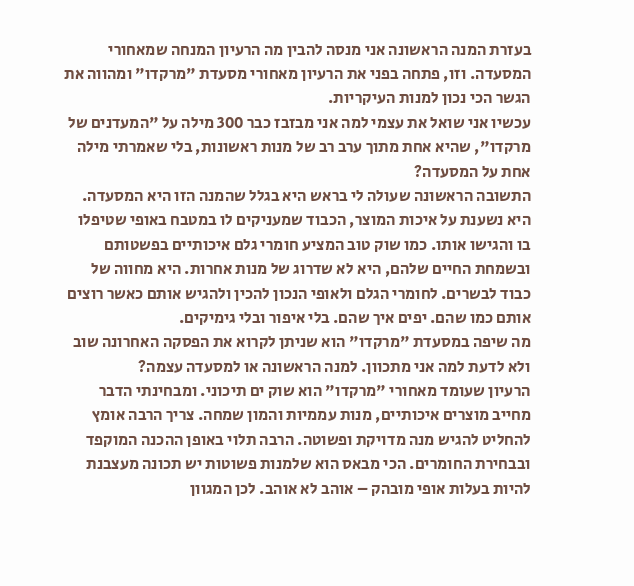בעזרת המנה הראשונה אני מנסה להבין מה הרעיון המנחה שמאחורי המסעדה. וזו, פתחה בפני את הרעיון מאחורי מסעדת "מרקדו" ומהווה את הגשר הכי נכון למנות העיקריות.
עכשיו אני שואל את עצמי למה אני מבזבז כבר 300 מילה על "המעדנים של מרקדו", שהיא אחת מתוך ערב רב של מנות ראשונות, בלי שאמרתי מילה אחת על המסעדה?
התשובה הראשונה שעולה לי בראש היא בגלל שהמנה הזו היא המסעדה.
היא נשענת על איכות המוצר, הכבוד שמעניקים לו במטבח באופי שטיפלו בו והגישו אותו. כמו שוק טוב המציע חומרי גלם איכותיים בפשטותם ובשמחת החיים שלהם, היא לא שדרוג של מנות אחרות. היא מחווה של כבוד לבשרים. לחומרי הגלם ולאופי הנכון להכין ולהגיש אותם כאשר רוצים אותם כמו שהם. יפים איך שהם. בלי איפור ובלי גימיקים.
מה שיפה במסעדת "מרקדו" הוא שניתן לקרוא את הפסקה האחרונה שוב ולא לדעת למה אני מתכוון. למנה הראשונה או למסעדה עצמה?
הרעיון שעומד מאחורי "מרקדו" הוא שוק ים תיכוני. ומבחינתי הדבר מחייב מוצרים איכותיים, מנות עממיות והמון שמחה. צריך הרבה אומץ להחליט להגיש מנה מדויקת ופשוטה. הרבה תלוי באופן ההכנה המוקפד ובבחירת החומרים. הכי מבאס הוא שלמנות פשוטות יש תכונה מעצבנת להיות בעלות אופי מובהק – אוהב לא אוהב. לכן המגוון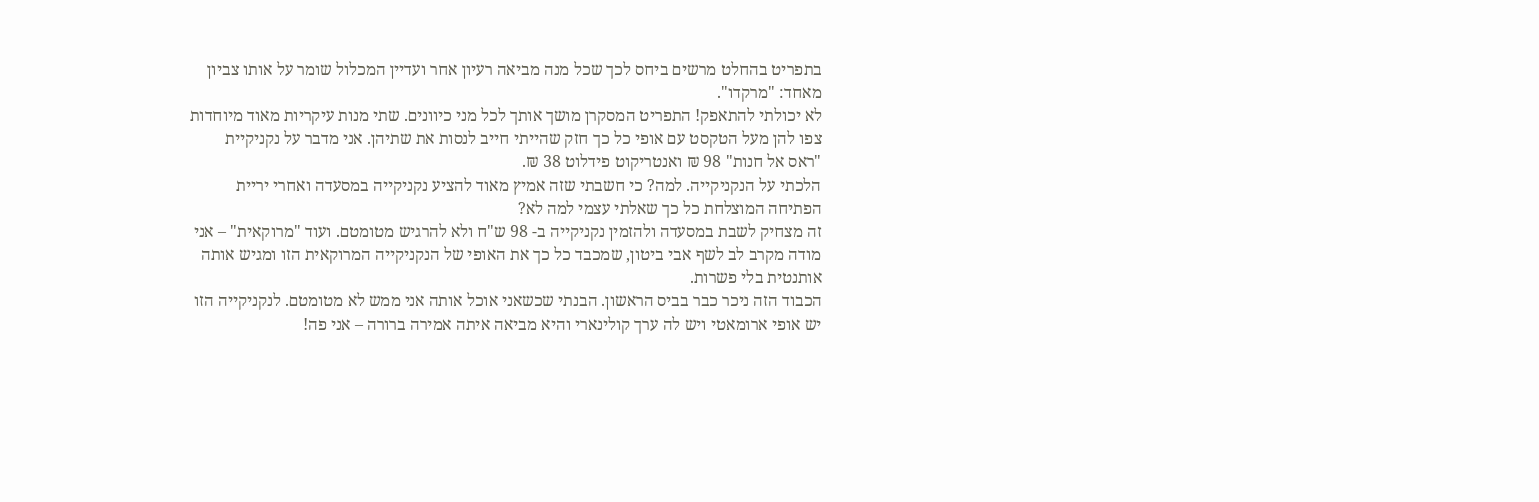בתפריט בהחלט מרשים ביחס לכך שכל מנה מביאה רעיון אחר ועדיין המכלול שומר על אותו צביון מאחד: "מרקדו".
לא יכולתי להתאפק! התפריט המסקרן מושך אותך לכל מני כיוונים. שתי מנות עיקריות מאוד מיוחדות צפו להן מעל הטקסט עם אופי כל כך חזק שהייתי חייב לנסות את שתיהן. אני מדבר על נקניקיית "ראס אל חנות" 98 ₪ ואנטריקוט פידלוט 38 ₪.
הלכתי על הנקניקייה. למה? כי חשבתי שזה אמיץ מאוד להציע נקניקייה במסעדה ואחרי יריית הפתיחה המוצלחת כל כך שאלתי עצמי למה לא?
זה מצחיק לשבת במסעדה ולהזמין נקניקייה ב- 98 ש"ח ולא להרגיש מטומטם. ועוד "מרוקאית" – אני מודה מקרב לב לשף אבי ביטון, שמכבד כל כך את האופי של הנקניקייה המרוקאית הזו ומגיש אותה אותנטית בלי פשרות.
הכבוד הזה ניכר כבר בביס הראשון. הבנתי שכשאני אוכל אותה אני ממש לא מטומטם. לנקניקייה הזו יש אופי ארומאטי ויש לה ערך קולינארי והיא מביאה איתה אמירה ברורה – אני פה!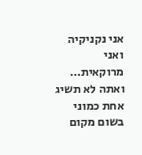אני נקניקיה ואני מרוקאית… ואתה לא תשיג אחת כמוני בשום מקום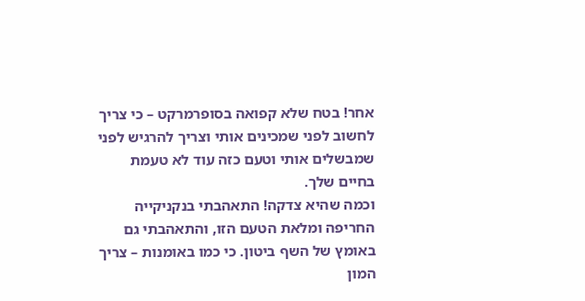אחר! בטח שלא קפואה בסופרמרקט – כי צריך לחשוב לפני שמכינים אותי וצריך להרגיש לפני שמבשלים אותי וטעם כזה עוד לא טעמת בחיים שלך.
וכמה שהיא צדקה! התאהבתי בנקניקייה החריפה ומלאת הטעם הזו, והתאהבתי גם באומץ של השף ביטון. כי כמו באומנות – צריך המון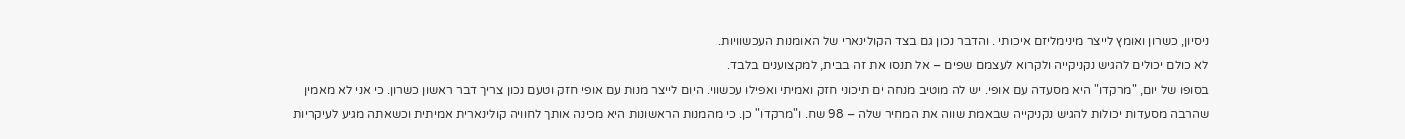ניסיון, כשרון ואומץ לייצר מינימליזם איכותי . והדבר נכון גם בצד הקולינארי של האומנות העכשוויות.
לא כולם יכולים להגיש נקניקייה ולקרוא לעצמם שפים – אל תנסו את זה בבית, למקצוענים בלבד.
בסופו של יום, "מרקדו" היא מסעדה עם אופי. יש לה מוטיב מנחה ים תיכוני חזק ואמיתי ואפילו עכשווי. היום לייצר מנות עם אופי חזק וטעם נכון צריך דבר ראשון כשרון. כי אני לא מאמין שהרבה מסעדות יכולות להגיש נקניקייה שבאמת שווה את המחיר שלה – 98 שח. ו"מרקדו" כן. כי מהמנות הראשונות היא מכינה אותך לחוויה קולינארית אמיתית וכשאתה מגיע לעיקריות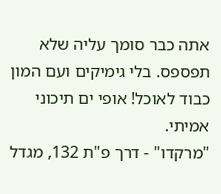אתה כבר סומך עליה שלא תפספס. בלי גימיקים ועם המון כבוד לאוכל! אופי ים תיכוני אמיתי.
"מרקדו" - דרך פ"ת 132, מגדל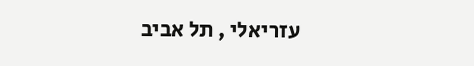עזריאלי , תל אביב